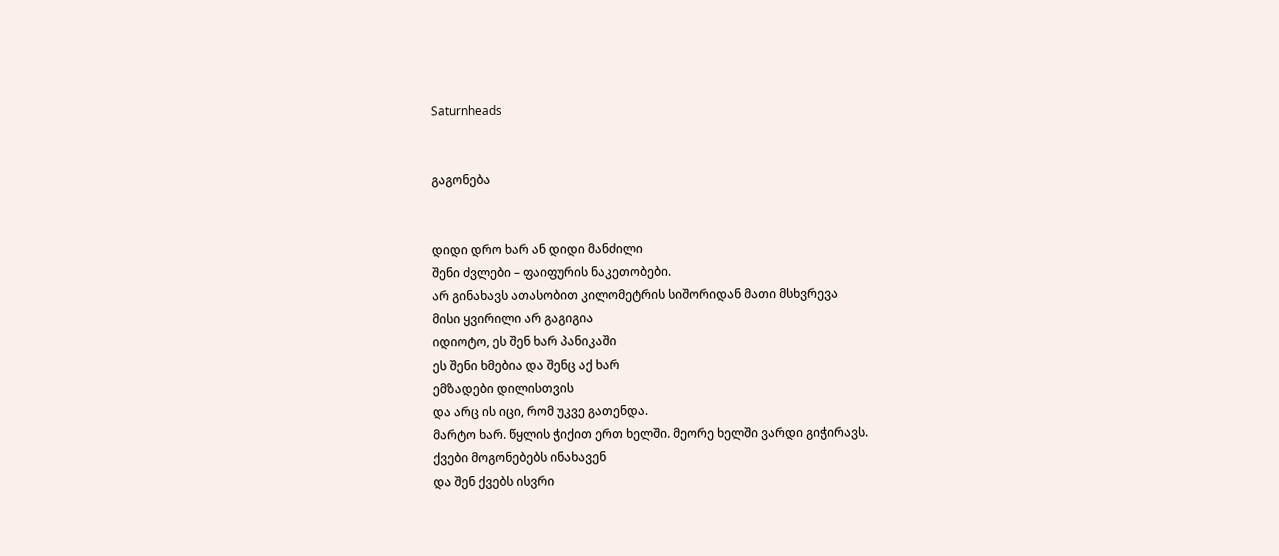Saturnheads


გაგონება


დიდი დრო ხარ ან დიდი მანძილი
შენი ძვლები – ფაიფურის ნაკეთობები.
არ გინახავს ათასობით კილომეტრის სიშორიდან მათი მსხვრევა
მისი ყვირილი არ გაგიგია
იდიოტო, ეს შენ ხარ პანიკაში
ეს შენი ხმებია და შენც აქ ხარ
ემზადები დილისთვის
და არც ის იცი, რომ უკვე გათენდა.
მარტო ხარ. წყლის ჭიქით ერთ ხელში. მეორე ხელში ვარდი გიჭირავს.
ქვები მოგონებებს ინახავენ
და შენ ქვებს ისვრი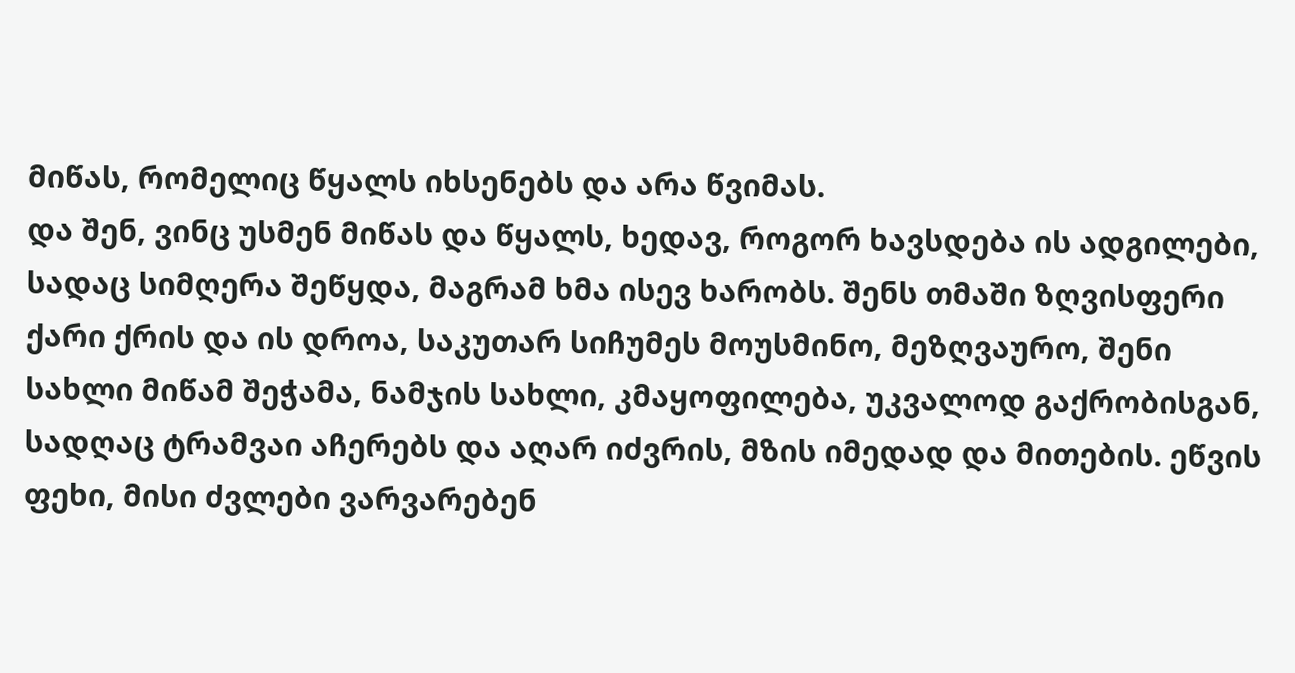მიწას, რომელიც წყალს იხსენებს და არა წვიმას.
და შენ, ვინც უსმენ მიწას და წყალს, ხედავ, როგორ ხავსდება ის ადგილები, სადაც სიმღერა შეწყდა, მაგრამ ხმა ისევ ხარობს. შენს თმაში ზღვისფერი ქარი ქრის და ის დროა, საკუთარ სიჩუმეს მოუსმინო, მეზღვაურო, შენი სახლი მიწამ შეჭამა, ნამჯის სახლი, კმაყოფილება, უკვალოდ გაქრობისგან, სადღაც ტრამვაი აჩერებს და აღარ იძვრის, მზის იმედად და მითების. ეწვის ფეხი, მისი ძვლები ვარვარებენ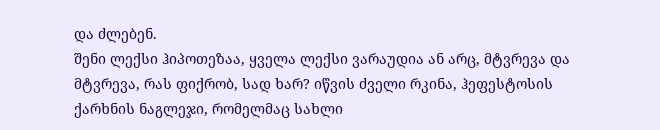და ძლებენ.
შენი ლექსი ჰიპოთეზაა, ყველა ლექსი ვარაუდია ან არც, მტვრევა და მტვრევა, რას ფიქრობ, სად ხარ? იწვის ძველი რკინა, ჰეფესტოსის ქარხნის ნაგლეჯი, რომელმაც სახლი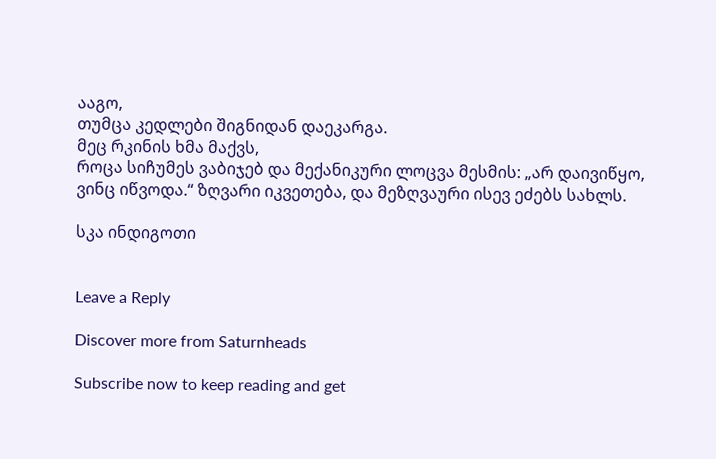ააგო,
თუმცა კედლები შიგნიდან დაეკარგა.
მეც რკინის ხმა მაქვს,
როცა სიჩუმეს ვაბიჯებ და მექანიკური ლოცვა მესმის: „არ დაივიწყო, ვინც იწვოდა.“ ზღვარი იკვეთება, და მეზღვაური ისევ ეძებს სახლს.

სკა ინდიგოთი


Leave a Reply

Discover more from Saturnheads

Subscribe now to keep reading and get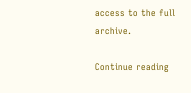access to the full archive.

Continue reading